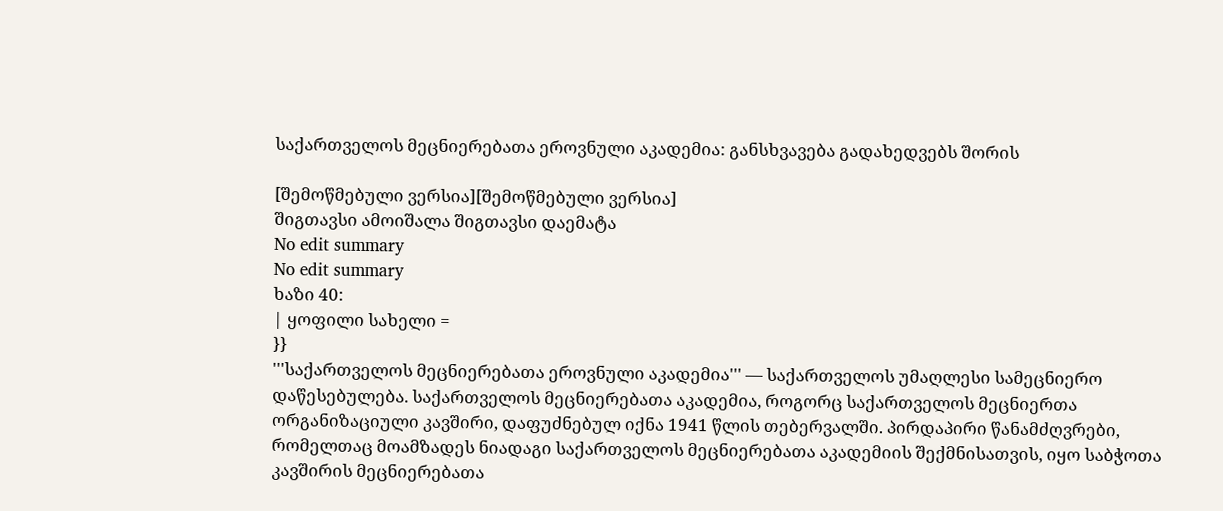საქართველოს მეცნიერებათა ეროვნული აკადემია: განსხვავება გადახედვებს შორის

[შემოწმებული ვერსია][შემოწმებული ვერსია]
შიგთავსი ამოიშალა შიგთავსი დაემატა
No edit summary
No edit summary
ხაზი 40:
| ყოფილი სახელი =
}}
'''საქართველოს მეცნიერებათა ეროვნული აკადემია''' — საქართველოს უმაღლესი სამეცნიერო დაწესებულება. საქართველოს მეცნიერებათა აკადემია, როგორც საქართველოს მეცნიერთა ორგანიზაციული კავშირი, დაფუძნებულ იქნა 1941 წლის თებერვალში. პირდაპირი წანამძღვრები, რომელთაც მოამზადეს ნიადაგი საქართველოს მეცნიერებათა აკადემიის შექმნისათვის, იყო საბჭოთა კავშირის მეცნიერებათა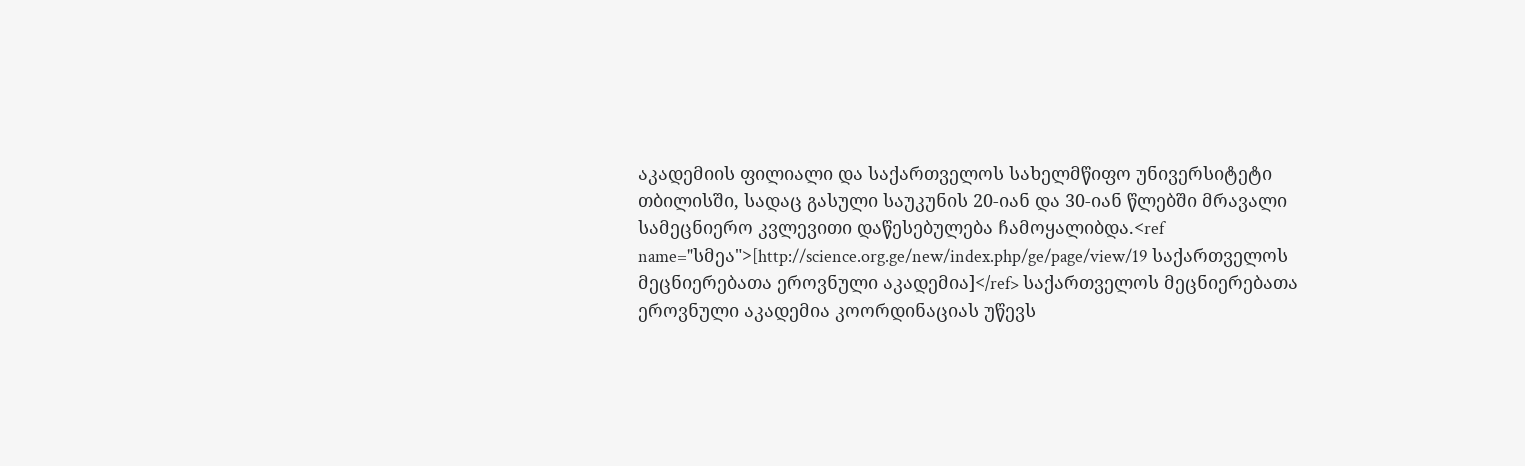აკადემიის ფილიალი და საქართველოს სახელმწიფო უნივერსიტეტი თბილისში, სადაც გასული საუკუნის 20-იან და 30-იან წლებში მრავალი სამეცნიერო კვლევითი დაწესებულება ჩამოყალიბდა.<ref name="სმეა">[http://science.org.ge/new/index.php/ge/page/view/19 საქართველოს მეცნიერებათა ეროვნული აკადემია]</ref> საქართველოს მეცნიერებათა ეროვნული აკადემია კოორდინაციას უწევს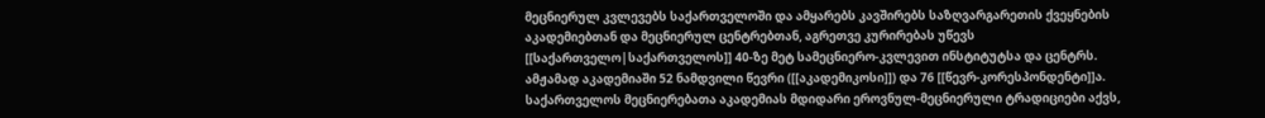მეცნიერულ კვლევებს საქართველოში და ამყარებს კავშირებს საზღვარგარეთის ქვეყნების აკადემიებთან და მეცნიერულ ცენტრებთან, აგრეთვე კურირებას უწევს [[საქართველო|საქართველოს]] 40-ზე მეტ სამეცნიერო-კვლევით ინსტიტუტსა და ცენტრს. ამჟამად აკადემიაში 52 ნამდვილი წევრი ([[აკადემიკოსი]]) და 76 [[წევრ-კორესპონდენტი]]ა. საქართველოს მეცნიერებათა აკადემიას მდიდარი ეროვნულ-მეცნიერული ტრადიციები აქვს,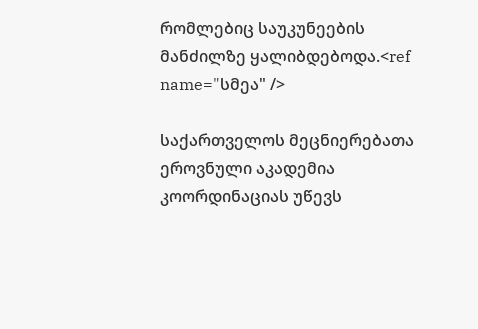რომლებიც საუკუნეების მანძილზე ყალიბდებოდა.<ref name="სმეა" />

საქართველოს მეცნიერებათა ეროვნული აკადემია კოორდინაციას უწევს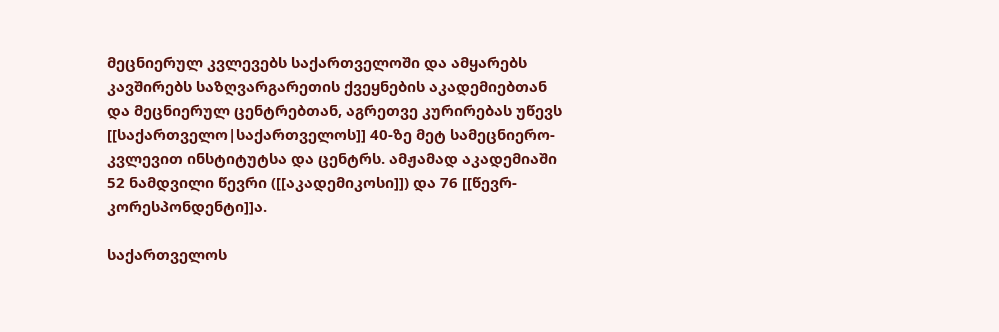მეცნიერულ კვლევებს საქართველოში და ამყარებს კავშირებს საზღვარგარეთის ქვეყნების აკადემიებთან და მეცნიერულ ცენტრებთან, აგრეთვე კურირებას უწევს [[საქართველო|საქართველოს]] 40-ზე მეტ სამეცნიერო-კვლევით ინსტიტუტსა და ცენტრს. ამჟამად აკადემიაში 52 ნამდვილი წევრი ([[აკადემიკოსი]]) და 76 [[წევრ-კორესპონდენტი]]ა.

საქართველოს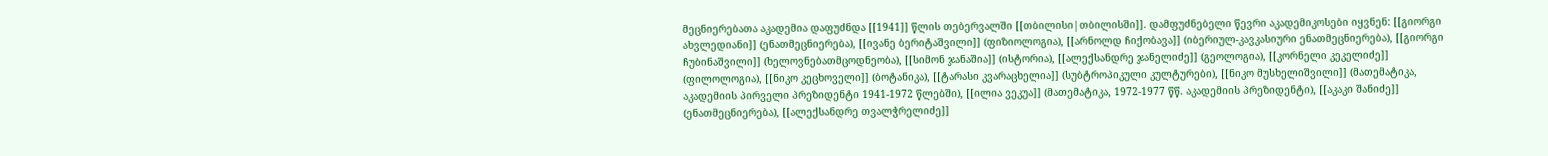მეცნიერებათა აკადემია დაფუძნდა [[1941]] წლის თებერვალში [[თბილისი|თბილისში]]. დამფუძნებელი წევრი აკადემიკოსები იყვნენ: [[გიორგი ახვლედიანი]] (ენათმეცნიერება), [[ივანე ბერიტაშვილი]] (ფიზიოლოგია), [[არნოლდ ჩიქობავა]] (იბერიულ-კავკასიური ენათმეცნიერება), [[გიორგი ჩუბინაშვილი]] (ხელოვნებათმცოდნეობა), [[სიმონ ჯანაშია]] (ისტორია), [[ალექსანდრე ჯანელიძე]] (გეოლოგია), [[კორნელი კეკელიძე]] (ფილოლოგია), [[ნიკო კეცხოველი]] (ბოტანიკა), [[ტარასი კვარაცხელია]] (სუბტროპიკული კულტურები), [[ნიკო მუსხელიშვილი]] (მათემატიკა, აკადემიის პირველი პრეზიდენტი 1941-1972 წლებში), [[ილია ვეკუა]] (მათემატიკა, 1972-1977 წწ. აკადემიის პრეზიდენტი), [[აკაკი შანიძე]] (ენათმეცნიერება), [[ალექსანდრე თვალჭრელიძე]]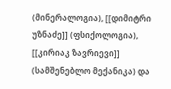(მინერალოგია), [[დიმიტრი უზნაძე]] (ფსიქოლოგია), [[კირიაკ ზავრიევი]] (სამშენებლო მექანიკა) და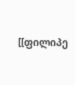[[ფილიპე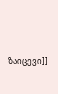ზაიცევი]]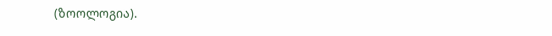(ზოოლოგია).